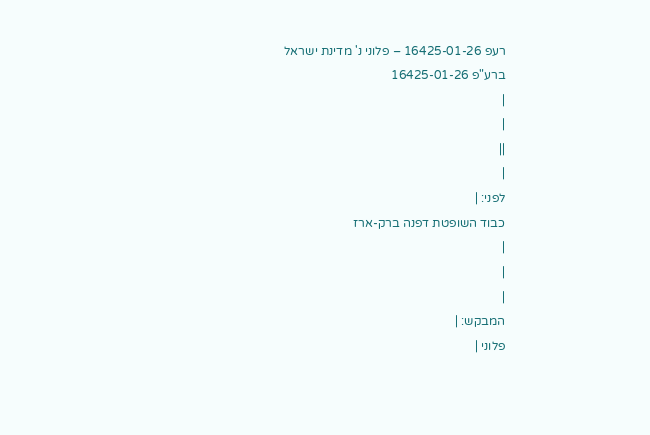רעפ 16425-01-26 – פלוני נ' מדינת ישראל
ברע"פ 16425-01-26
|
|
||
|
לפני: |
כבוד השופטת דפנה ברק-ארז
|
|
|
המבקש: |
פלוני |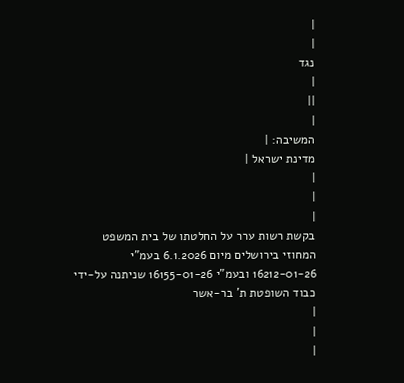|
|
נגד
|
||
|
המשיבה: |
מדינת ישראל |
|
|
|
בקשת רשות ערר על החלטתו של בית המשפט המחוזי בירושלים מיום 6.1.2026 בעמ"י 16212-01-26 ובעמ"י 16155-01-26 שניתנה על-ידי כבוד השופטת ת' בר-אשר
|
|
|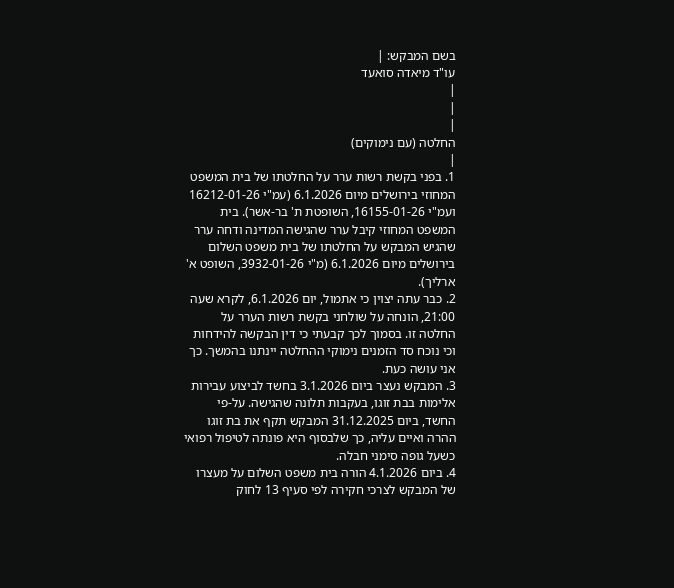בשם המבקש: |
עו"ד מיאדה סואעד
|
|
|
החלטה (עם נימוקים)
|
1. בפני בקשת רשות ערר על החלטתו של בית המשפט המחוזי בירושלים מיום 6.1.2026 (עמ"י 16212-01-26 ועמ"י 16155-01-26, השופטת ת' בר-אשר). בית המשפט המחוזי קיבל ערר שהגישה המדינה ודחה ערר שהגיש המבקש על החלטתו של בית משפט השלום בירושלים מיום 6.1.2026 (מ"י 3932-01-26, השופט א' ארליך).
2. כבר עתה יצוין כי אתמול, יום 6.1.2026, לקרא שעה 21:00, הונחה על שולחני בקשת רשות הערר על החלטה זו. בסמוך לכך קבעתי כי דין הבקשה להידחות וכי נוכח סד הזמנים נימוקי ההחלטה יינתנו בהמשך. כך אני עושה כעת.
3. המבקש נעצר ביום 3.1.2026 בחשד לביצוע עבירות אלימות בבת זוגו, בעקבות תלונה שהגישה. על-פי החשד, ביום 31.12.2025 המבקש תקף את בת זוגו ההרה ואיים עליה, כך שלבסוף היא פונתה לטיפול רפואי כשעל גופה סימני חבלה.
4. ביום 4.1.2026 הורה בית משפט השלום על מעצרו של המבקש לצרכי חקירה לפי סעיף 13 לחוק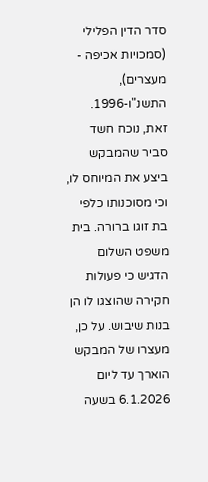סדר הדין הפלילי (סמכויות אכיפה - מעצרים), התשנ"ו-1996. זאת, נוכח חשד סביר שהמבקש ביצע את המיוחס לו, וכי מסוכנותו כלפי בת זוגו ברורה. בית משפט השלום הדגיש כי פעולות חקירה שהוצגו לו הן בנות שיבוש. על כן, מעצרו של המבקש הוארך עד ליום 6.1.2026 בשעה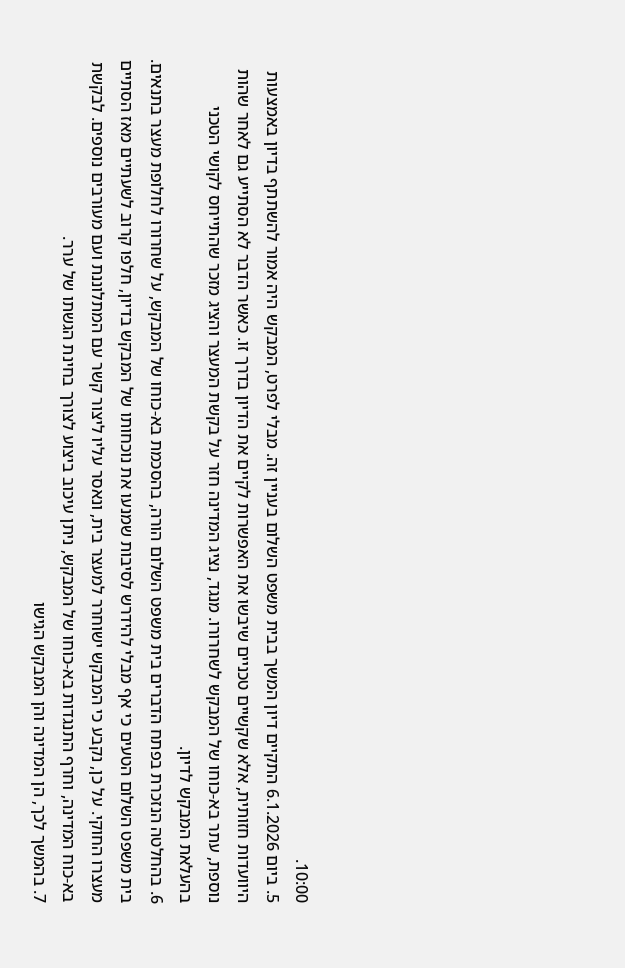10:00.
5. ביום 6.1.2026 התקיים דיון המשך בבית משפט השלום בעניין זה. מבלי לפרט, המבקש היה אמור להשתתף בדיון באמצעות היוועדות חזותית, אלא שקשיים טכניים שיבשו את האפשרות לקיים את הדיון בדרך זו. כאשר הדבר לא הסתייע גם לאחר שהות נוספת, עתר בא-כוחו של המבקש לשחרורו. מנגד, נציג המדינה חזר על בקשת המעצר והציג מזכר שהתייחס לקושי הטכני בהעלאת המבקש לדיון.
6. בהחלטה הנזכרת בפתח הדברים בית משפט השלום הורה, בהסכמת בא-כוחו של המבקש, על שחרורו לחלופת מעצר בתנאים. בית משפט השלום הטעים כי אף מבלי להידרש לסיבות שמנעו את נוכחותו של המבקש בדיון, חלפו קרוב לשעתיים מאז הסתיים מעצרו החוקי. על כן, נקבע כי המבקש ישוחרר למעצר בית, ונאסר עליו ליצור קשר עם המתלוננת ועם מעורבים נוספים. לבקשת בא-כוח המדינה, וחרף התנגדות בא-כוחו של המבקש, ניתן עיכוב ביצוע לצורך בחינת הגשתו של ערר.
7. בהמשך לכך, הן המדינה והן המבקש הגישו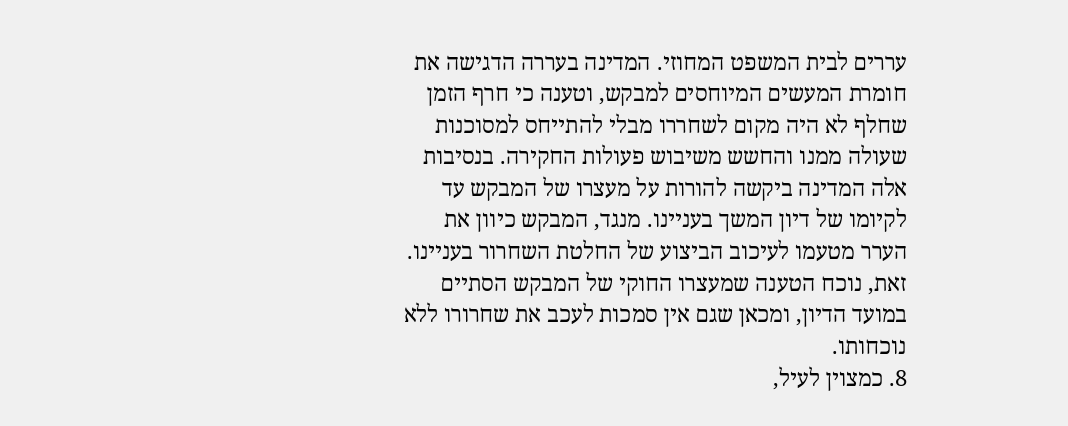עררים לבית המשפט המחוזי. המדינה בעררה הדגישה את חומרת המעשים המיוחסים למבקש, וטענה כי חרף הזמן שחלף לא היה מקום לשחררו מבלי להתייחס למסוכנות שעולה ממנו והחשש משיבוש פעולות החקירה. בנסיבות אלה המדינה ביקשה להורות על מעצרו של המבקש עד לקיומו של דיון המשך בעניינו. מנגד, המבקש כיוון את הערר מטעמו לעיכוב הביצוע של החלטת השחרור בעניינו. זאת, נוכח הטענה שמעצרו החוקי של המבקש הסתיים במועד הדיון, ומכאן שגם אין סמכות לעכב את שחרורו ללא נוכחותו.
8. כמצוין לעיל,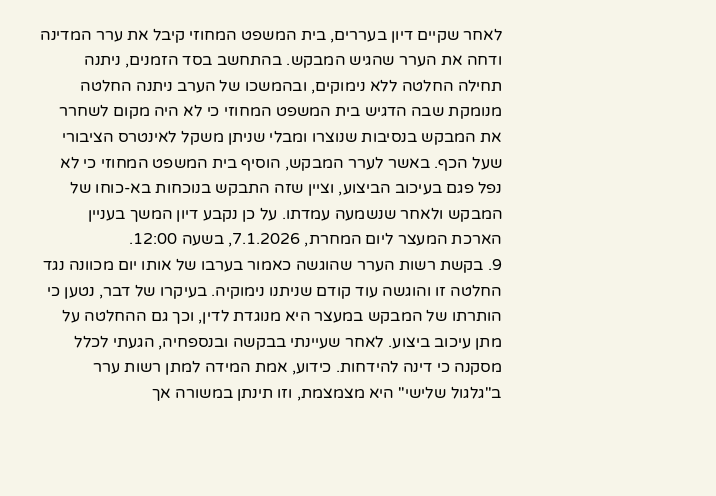לאחר שקיים דיון בעררים, בית המשפט המחוזי קיבל את ערר המדינה ודחה את הערר שהגיש המבקש. בהתחשב בסד הזמנים, ניתנה תחילה החלטה ללא נימוקים, ובהמשכו של הערב ניתנה החלטה מנומקת שבה הדגיש בית המשפט המחוזי כי לא היה מקום לשחרר את המבקש בנסיבות שנוצרו ומבלי שניתן משקל לאינטרס הציבורי שעל הכף. באשר לערר המבקש, הוסיף בית המשפט המחוזי כי לא נפל פגם בעיכוב הביצוע, וציין שזה התבקש בנוכחות בא-כוחו של המבקש ולאחר שנשמעה עמדתו. על כן נקבע דיון המשך בעניין הארכת המעצר ליום המחרת, 7.1.2026, בשעה 12:00.
9. בקשת רשות הערר שהוגשה כאמור בערבו של אותו יום מכוונה נגד החלטה זו והוגשה עוד קודם שניתנו נימוקיה. בעיקרו של דבר, נטען כי הותרתו של המבקש במעצר היא מנוגדת לדין, וכך גם ההחלטה על מתן עיכוב ביצוע. לאחר שעיינתי בבקשה ובנספחיה, הגעתי לכלל מסקנה כי דינה להידחות. כידוע, אמת המידה למתן רשות ערר ב"גלגול שלישי" היא מצמצמת, וזו תינתן במשורה אך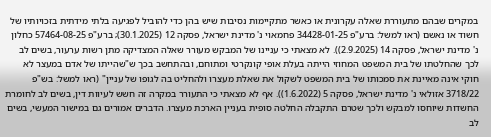במקרים שבהם מתעוררת שאלה עקרונית או כאשר מתקיימות נסיבות שיש בהן כדי להוביל לפגיעה בלתי מידתית בזכויותיו של חשוד או נאשם (ראו למשל: ברע"פ 34428-01-25 פחמאוי נ' מדינת ישראל, פסקה 12 (30.1.2025); ברע"פ 57464-08-25 כחלון נ' מדינת ישראל, פסקה 14 (2.9.2025)). לא מצאתי כי עניינו של המבקש מעורר שאלה המצדיקה מתן רשות ערעור, בשים לב לכך שהחלטתו של בית המשפט המחוזי הייתה בעלת אופי קונקרטי ומתוחם, ובהתחשב בכך ש"שהייתו של אדם במעצר לא חוקי אינה מאיינת את סמכותו של בית המשפט לשקול את שאלת מעצרו ולהחליט בה לגופו של עניין" (ראו למשל: בש"פ 3718/22 אזולאי נ' מדינת ישראל, פסקה 5 (1.6.2022)). אף לא מצאתי כי התעורר במקרה זה חשש לעיוות דין, בשים לב לחומרת החשדות שיוחסו למבקש ולכך שטרם התקבלה החלטה סופית בעניין הארכת מעצרו. הדברים אמורים גם במישור המעשי, בשים לב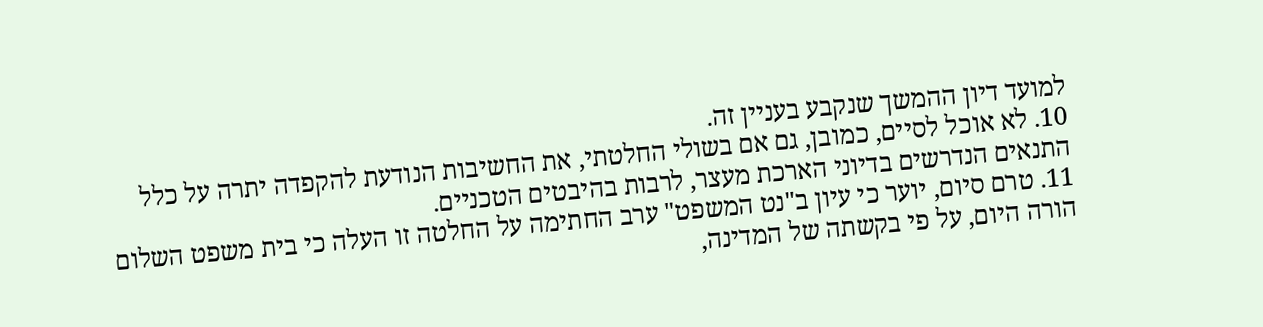למועד דיון ההמשך שנקבע בעניין זה.
10. לא אוכל לסיים, כמובן, גם אם בשולי החלטתי, את החשיבות הנודעת להקפדה יתרה על כלל התנאים הנדרשים בדיוני הארכת מעצר, לרבות בהיבטים הטכניים.
11. טרם סיום, יוער כי עיון ב"נט המשפט" ערב החתימה על החלטה זו העלה כי בית משפט השלום הורה היום, על פי בקשתה של המדינה,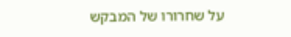על שחרורו של המבקש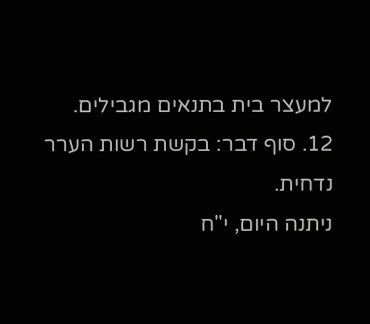למעצר בית בתנאים מגבילים.
12. סוף דבר: בקשת רשות הערר נדחית.
ניתנה היום, י"ח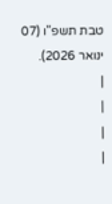טבת תשפ"ו (07 ינואר 2026).
|
|
|
|